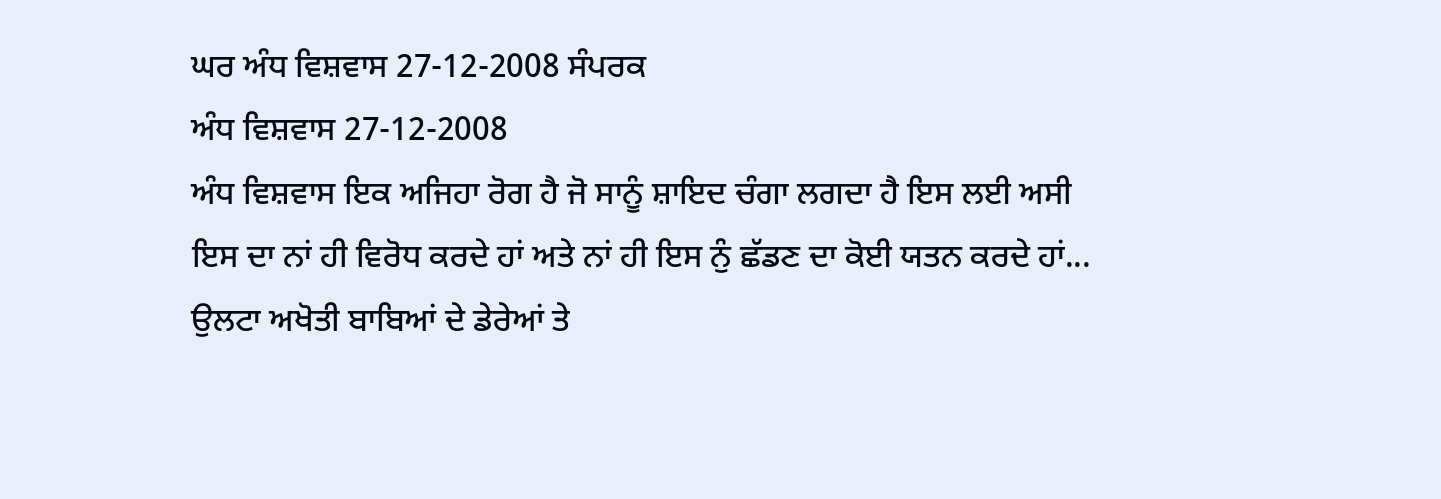ਘਰ ਅੰਧ ਵਿਸ਼ਵਾਸ 27-12-2008 ਸੰਪਰਕ
ਅੰਧ ਵਿਸ਼ਵਾਸ 27-12-2008
ਅੰਧ ਵਿਸ਼ਵਾਸ ਇਕ ਅਜਿਹਾ ਰੋਗ ਹੈ ਜੋ ਸਾਨੂੰ ਸ਼ਾਇਦ ਚੰਗਾ ਲਗਦਾ ਹੈ ਇਸ ਲਈ ਅਸੀ ਇਸ ਦਾ ਨਾਂ ਹੀ ਵਿਰੋਧ ਕਰਦੇ ਹਾਂ ਅਤੇ ਨਾਂ ਹੀ ਇਸ ਨੁੰ ਛੱਡਣ ਦਾ ਕੋਈ ਯਤਨ ਕਰਦੇ ਹਾਂ... ਉਲਟਾ ਅਖੋਤੀ ਬਾਬਿਆਂ ਦੇ ਡੇਰੇਆਂ ਤੇ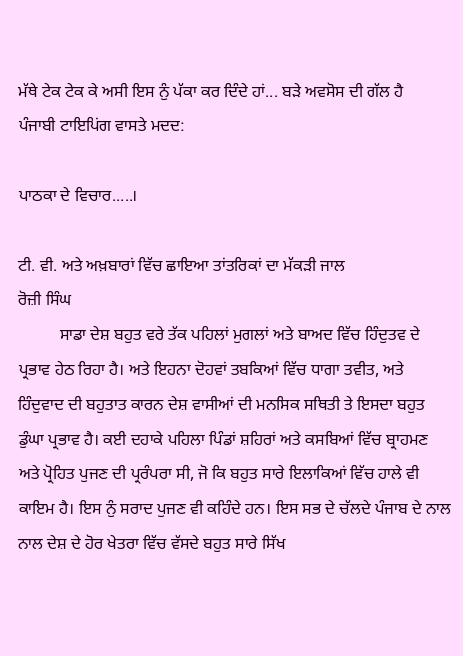ਮੱਥੇ ਟੇਕ ਟੇਕ ਕੇ ਅਸੀ ਇਸ ਨੁੰ ਪੱਕਾ ਕਰ ਦਿੰਦੇ ਹਾਂ... ਬੜੇ ਅਵਸੋਸ ਦੀ ਗੱਲ ਹੈ
ਪੰਜਾਬੀ ਟਾਇਪਿਂਗ ਵਾਸਤੇ ਮਦਦ:

ਪਾਠਕਾ ਦੇ ਵਿਚਾਰ.....।

ਟੀ. ਵੀ. ਅਤੇ ਅਖ਼ਬਾਰਾਂ ਵਿੱਚ ਛਾਇਆ ਤਾਂਤਰਿਕਾਂ ਦਾ ਮੱਕੜੀ ਜਾਲ
ਰੋਜ਼ੀ ਸਿੰਘ
          ਸਾਡਾ ਦੇਸ਼ ਬਹੁਤ ਵਰੇ ਤੱਕ ਪਹਿਲਾਂ ਮੁਗਲਾਂ ਅਤੇ ਬਾਅਦ ਵਿੱਚ ਹਿੰਦੁਤਵ ਦੇ ਪ੍ਰਭਾਵ ਹੇਠ ਰਿਹਾ ਹੈ। ਅਤੇ ਇਹਨਾ ਦੋਹਵਾਂ ਤਬਕਿਆਂ ਵਿੱਚ ਧਾਗਾ ਤਵੀਤ, ਅਤੇ ਹਿੰਦੁਵਾਦ ਦੀ ਬਹੁਤਾਤ ਕਾਰਨ ਦੇਸ਼ ਵਾਸੀਆਂ ਦੀ ਮਨਸਿਕ ਸਥਿਤੀ ਤੇ ਇਸਦਾ ਬਹੁਤ ਡੁੰਘਾ ਪ੍ਰਭਾਵ ਹੈ। ਕਈ ਦਹਾਕੇ ਪਹਿਲਾ ਪਿੰਡਾਂ ਸ਼ਹਿਰਾਂ ਅਤੇ ਕਸਬਿਆਂ ਵਿੱਚ ਬ੍ਰਾਹਮਣ ਅਤੇ ਪ੍ਰੋਹਿਤ ਪੁਜਣ ਦੀ ਪ੍ਰਰੰਪਰਾ ਸੀ, ਜੋ ਕਿ ਬਹੁਤ ਸਾਰੇ ਇਲਾਕਿਆਂ ਵਿੱਚ ਹਾਲੇ ਵੀ ਕਾਇਮ ਹੈ। ਇਸ ਨੁੰ ਸਰਾਦ ਪੁਜਣ ਵੀ ਕਹਿੰਦੇ ਹਨ। ਇਸ ਸਭ ਦੇ ਚੱਲਦੇ ਪੰਜਾਬ ਦੇ ਨਾਲ ਨਾਲ ਦੇਸ਼ ਦੇ ਹੋਰ ਖੇਤਰਾ ਵਿੱਚ ਵੱਸਦੇ ਬਹੁਤ ਸਾਰੇ ਸਿੱਖ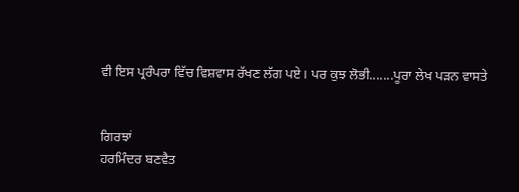ਵੀ ਇਸ ਪ੍ਰਰੰਪਰਾ ਵਿੱਚ ਵਿਸ਼ਵਾਸ ਰੱਖਣ ਲੱਗ ਪਏ। ਪਰ ਕੁਝ ਲੋਭੀ.......ਪੂਰਾ ਲੇਖ ਪੜਨ ਵਾਸਤੇ


ਗਿਰਝਾਂ
ਹਰਮਿੰਦਰ ਬਣਵੈਤ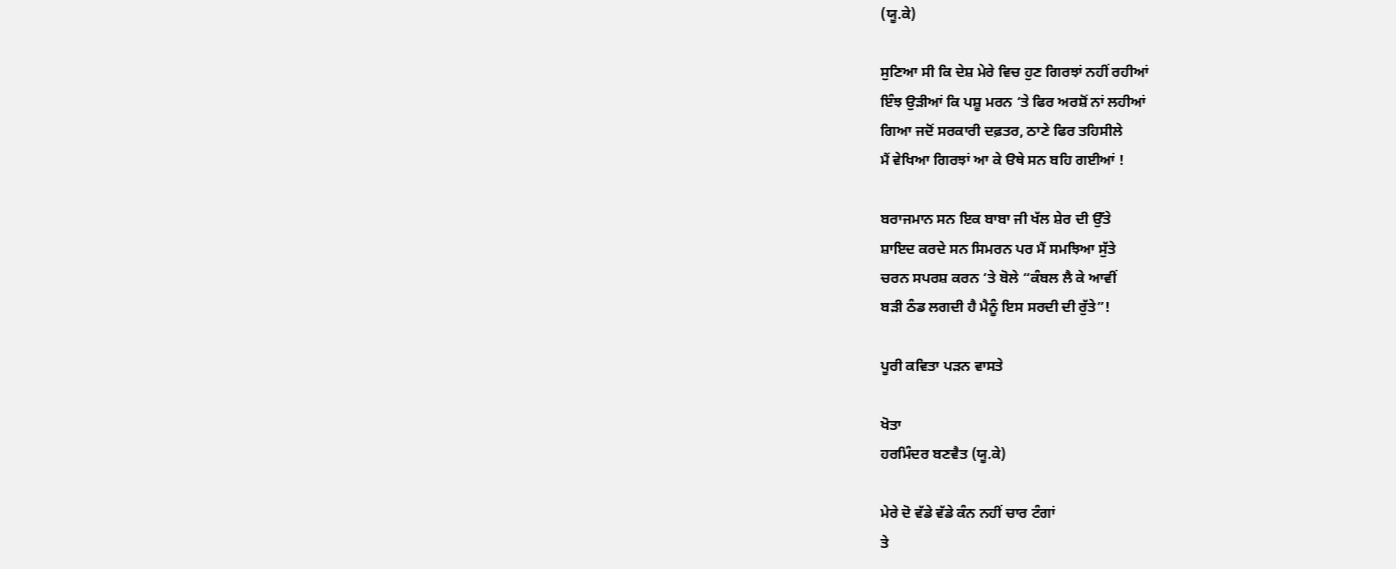(ਯੂ.ਕੇ)

ਸੁਣਿਆ ਸੀ ਕਿ ਦੇਸ਼ ਮੇਰੇ ਵਿਚ ਹੁਣ ਗਿਰਝਾਂ ਨਹੀਂ ਰਹੀਆਂ
ਇੰਝ ਉੜੀਆਂ ਕਿ ਪਸ਼ੂ ਮਰਨ ‘ਤੇ ਫਿਰ ਅਰਸ਼ੋਂ ਨਾਂ ਲਹੀਆਂ
ਗਿਆ ਜਦੋਂ ਸਰਕਾਰੀ ਦਫ਼ਤਰ, ਠਾਣੇ ਫਿਰ ਤਹਿਸੀਲੇ
ਮੈਂ ਵੇਖਿਆ ਗਿਰਝਾਂ ਆ ਕੇ ੳਥੇ ਸਨ ਬਹਿ ਗਈਆਂ !

ਬਰਾਜਮਾਨ ਸਨ ਇਕ ਬਾਬਾ ਜੀ ਖੱਲ ਸ਼ੇਰ ਦੀ ਉੱਤੇ
ਸ਼ਾਇਦ ਕਰਦੇ ਸਨ ਸਿਮਰਨ ਪਰ ਮੈਂ ਸਮਝਿਆ ਸੁੱਤੇ
ਚਰਨ ਸਪਰਸ਼ ਕਰਨ ‘ਤੇ ਬੋਲੇ “ਕੰਬਲ ਲੈ ਕੇ ਆਵੀਂ
ਬੜੀ ਠੰਡ ਲਗਦੀ ਹੈ ਮੈਨੂੰ ਇਸ ਸਰਦੀ ਦੀ ਰੁੱਤੇ”!

ਪੂਰੀ ਕਵਿਤਾ ਪੜਨ ਵਾਸਤੇ

ਖੋਤਾ
ਹਰਮਿੰਦਰ ਬਣਵੈਤ (ਯੂ.ਕੇ)

ਮੇਰੇ ਦੋ ਵੱਡੇ ਵੱਡੇ ਕੰਨ ਨਹੀਂ ਚਾਰ ਟੰਗਾਂ
ਤੇ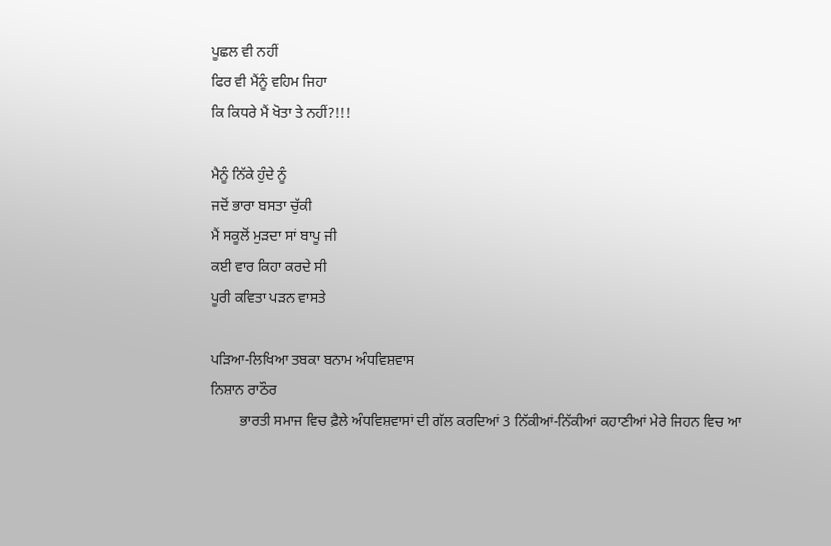ਪੂਛਲ ਵੀ ਨਹੀਂ
ਫਿਰ ਵੀ ਮੈਂਨੂੰ ਵਹਿਮ ਜਿਹਾ
ਕਿ ਕਿਧਰੇ ਮੈਂ ਖੋਤਾ ਤੇ ਨਹੀਂ?!!!

ਮੈਨੂੰ ਨਿੱਕੇ ਹੁੰਦੇ ਨੂੰ
ਜਦੋਂ ਭਾਰਾ ਬਸਤਾ ਚੁੱਕੀ
ਮੈਂ ਸਕੂਲੋਂ ਮੁੜਦਾ ਸਾਂ ਬਾਪੂ ਜੀ
ਕਈ ਵਾਰ ਕਿਹਾ ਕਰਦੇ ਸੀ
ਪੂਰੀ ਕਵਿਤਾ ਪੜਨ ਵਾਸਤੇ

ਪੜਿਆ-ਲਿਖਿਆ ਤਬਕਾ ਬਨਾਮ ਅੰਧਵਿਸ਼ਵਾਸ
ਨਿਸ਼ਾਨ ਰਾਠੌਰ
        ਭਾਰਤੀ ਸਮਾਜ ਵਿਚ ਫ਼ੈਲੇ ਅੰਧਵਿਸ਼ਵਾਸਾਂ ਦੀ ਗੱਲ ਕਰਦਿਆਂ 3 ਨਿੱਕੀਆਂ-ਨਿੱਕੀਆਂ ਕਹਾਣੀਆਂ ਮੇਰੇ ਜਿਹਨ ਵਿਚ ਆ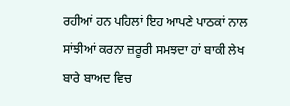ਰਹੀਆਂ ਹਨ ਪਹਿਲਾਂ ਇਹ ਆਪਣੇ ਪਾਠਕਾਂ ਨਾਲ ਸਾਂਝੀਆਂ ਕਰਨਾ ਜ਼ਰੂਰੀ ਸਮਝਦਾ ਹਾਂ ਬਾਕੀ ਲੇਖ ਬਾਰੇ ਬਾਅਦ ਵਿਚ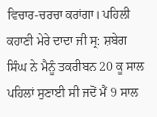ਵਿਚਾਰ-ਚਰਚਾ ਕਰਾਂਗਾ। ਪਹਿਲੀ ਕਹਾਣੀ ਮੇਰੇ ਦਾਦਾ ਜੀ ਸ੍ਰ: ਸ਼ਬੇਗ ਸਿੰਘ ਨੇ ਮੈਨੂੰ ਤਕਰੀਬਨ 20 ਕੂ ਸਾਲ ਪਹਿਲਾਂ ਸੁਣਾਈ ਸੀ ਜਦੋਂ ਮੈਂ 9 ਸਾਲ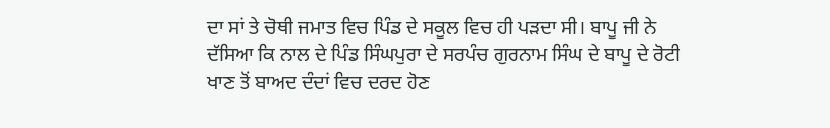ਦਾ ਸਾਂ ਤੇ ਚੋਥੀ ਜਮਾਤ ਵਿਚ ਪਿੰਡ ਦੇ ਸਕੂਲ ਵਿਚ ਹੀ ਪੜਦਾ ਸੀ। ਬਾਪੂ ਜੀ ਨੇ ਦੱਸਿਆ ਕਿ ਨਾਲ ਦੇ ਪਿੰਡ ਸਿੰਘਪੁਰਾ ਦੇ ਸਰਪੰਚ ਗੁਰਨਾਮ ਸਿੰਘ ਦੇ ਬਾਪੂ ਦੇ ਰੋਟੀ ਖਾਣ ਤੋਂ ਬਾਅਦ ਦੰਦਾਂ ਵਿਚ ਦਰਦ ਹੋਣ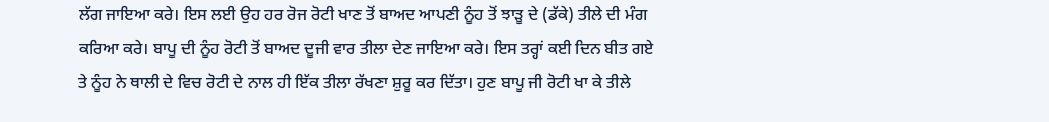ਲੱਗ ਜਾਇਆ ਕਰੇ। ਇਸ ਲਈ ਉਹ ਹਰ ਰੋਜ ਰੋਟੀ ਖਾਣ ਤੋਂ ਬਾਅਦ ਆਪਣੀ ਨੂੰਹ ਤੋਂ ਝਾੜੂ ਦੇ (ਡੱਕੇ) ਤੀਲੇ ਦੀ ਮੰਗ ਕਰਿਆ ਕਰੇ। ਬਾਪੂ ਦੀ ਨੂੰਹ ਰੋਟੀ ਤੋਂ ਬਾਅਦ ਦੂਜੀ ਵਾਰ ਤੀਲਾ ਦੇਣ ਜਾਇਆ ਕਰੇ। ਇਸ ਤਰ੍ਹਾਂ ਕਈ ਦਿਨ ਬੀਤ ਗਏ ਤੇ ਨੂੰਹ ਨੇ ਥਾਲੀ ਦੇ ਵਿਚ ਰੋਟੀ ਦੇ ਨਾਲ ਹੀ ਇੱਕ ਤੀਲਾ ਰੱਖਣਾ ਸ਼ੁਰੂ ਕਰ ਦਿੱਤਾ। ਹੁਣ ਬਾਪੂ ਜੀ ਰੋਟੀ ਖਾ ਕੇ ਤੀਲੇ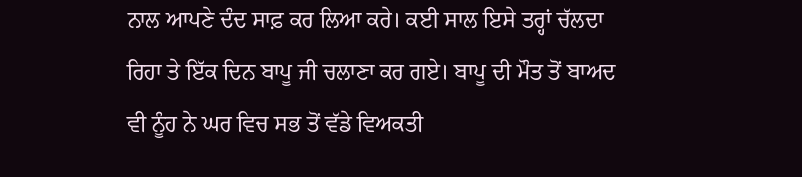ਨਾਲ ਆਪਣੇ ਦੰਦ ਸਾਫ਼ ਕਰ ਲਿਆ ਕਰੇ। ਕਈ ਸਾਲ ਇਸੇ ਤਰ੍ਹਾਂ ਚੱਲਦਾ ਰਿਹਾ ਤੇ ਇੱਕ ਦਿਨ ਬਾਪੂ ਜੀ ਚਲਾਣਾ ਕਰ ਗਏ। ਬਾਪੂ ਦੀ ਮੌਤ ਤੋਂ ਬਾਅਦ ਵੀ ਨੂੰਹ ਨੇ ਘਰ ਵਿਚ ਸਭ ਤੋਂ ਵੱਡੇ ਵਿਅਕਤੀ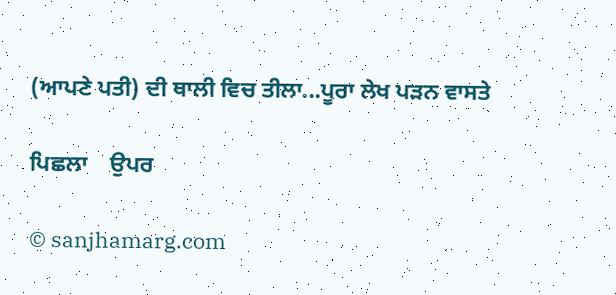(ਆਪਣੇ ਪਤੀ) ਦੀ ਥਾਲੀ ਵਿਚ ਤੀਲਾ...ਪੂਰਾ ਲੇਖ ਪੜਨ ਵਾਸਤੇ

ਪਿਛਲਾ    ਉਪਰ

© sanjhamarg.com